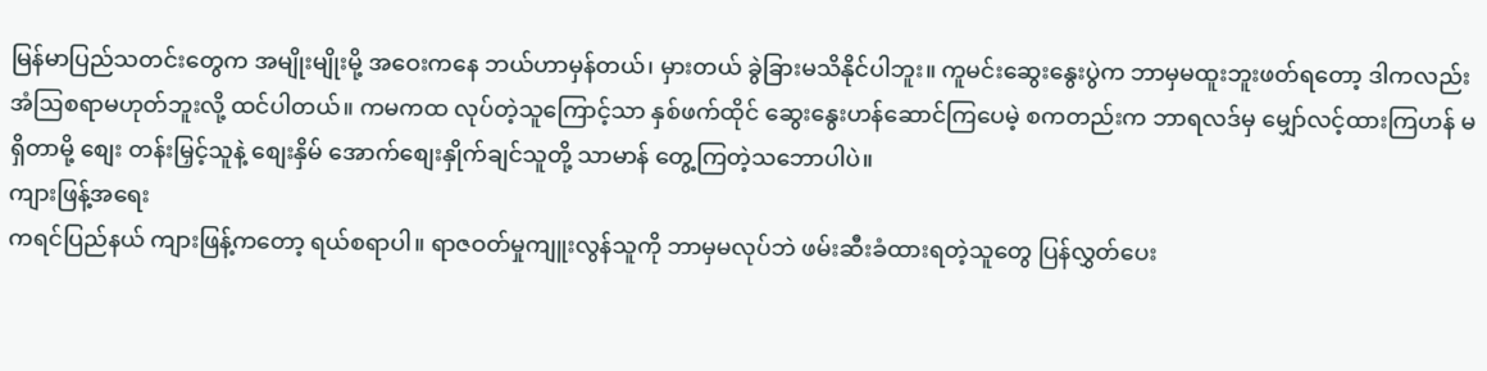မြန်မာပြည်သတင်းတွေက အမျိုးမျိုးမို့ အဝေးကနေ ဘယ်ဟာမှန်တယ်၊ မှားတယ် ခွဲခြားမသိနိုင်ပါဘူး။ ကူမင်းဆွေးနွေးပွဲက ဘာမှမထူးဘူးဖတ်ရတော့ ဒါကလည်း အံဩစရာမဟုတ်ဘူးလို့ ထင်ပါတယ်။ ကမကထ လုပ်တဲ့သူကြောင့်သာ နှစ်ဖက်ထိုင် ဆွေးနွေးဟန်ဆောင်ကြပေမဲ့ စကတည်းက ဘာရလဒ်မှ မျှော်လင့်ထားကြဟန် မရှိတာမို့ စျေး တန်းမြှင့်သူနဲ့ စျေးနှိမ် အောက်စျေးနှိုက်ချင်သူတို့ သာမာန် တွေ့ကြတဲ့သဘောပါပဲ။
ကျားဖြန့်အရေး
ကရင်ပြည်နယ် ကျားဖြန့်ကတော့ ရယ်စရာပါ။ ရာဇဝတ်မှုကျူးလွန်သူကို ဘာမှမလုပ်ဘဲ ဖမ်းဆီးခံထားရတဲ့သူတွေ ပြန်လွှတ်ပေး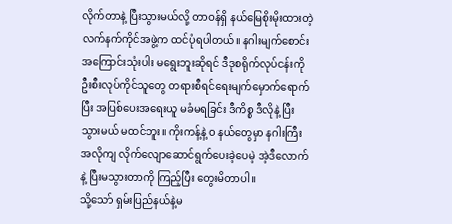လိုက်တာနဲ့ ပြီးသွားမယ်လို့ တာဝန်ရှိ နယ်မြေစိုးမိုးထားတဲ့ လက်နက်ကိုင်အဖွဲ့က ထင်ပုံရပါတယ်။ နဂါးမျက်စောင်း အကြောင်းသုံးပါး မရွေးဘူးဆိုရင် ဒီဒုစရိုက်လုပ်ငန်းကို ဦးစီးလုပ်ကိုင်သူတွေ တရားစီရင်ရေးမျက်မှောက်ရောက်ပြီး အပြစ်ပေးအရေးယူ မခံမရခြင်း ဒီကိစ္စ ဒီလိုနဲ့ ပြီးသွားမယ် မထင်ဘူး။ ကိုးကန့်နဲ့ ဝ နယ်တွေမှာ နဂါးကြီးအလိုကျ လိုက်လျောဆောင်ရွက်ပေးခဲ့ပေမဲ့ အဲ့ဒီလောက်နဲ့ ပြီးမသွားတာကို ကြည့်ပြီး တွေးမိတာပါ။
သို့သော် ရှမ်းပြည်နယ်နဲ့မ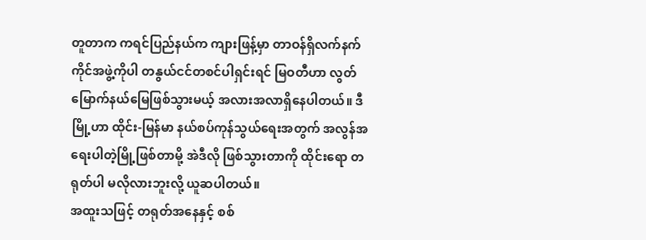တူတာက ကရင်ပြည်နယ်က ကျားဖြန့်မှာ တာဝန်ရှိလက်နက်ကိုင်အဖွဲ့ကိုပါ တနွယ်ငင်တစင်ပါရှင်းရင် မြဝတီဟာ လွတ်မြောက်နယ်မြေဖြစ်သွားမယ့် အလားအလာရှိနေပါတယ်။ ဒီမြို့ဟာ ထိုင်း-မြန်မာ နယ်စပ်ကုန်သွယ်ရေးအတွက် အလွန်အရေးပါတဲ့မြို့ဖြစ်တာမို့ အဲဒီလို ဖြစ်သွားတာကို ထိုင်းရော တရုတ်ပါ မလိုလားဘူးလို့ ယူဆပါတယ်။
အထူးသဖြင့် တရုတ်အနေနှင့် စစ်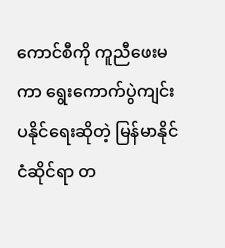ကောင်စီကို ကူညီဖေးမကာ ရွေးကောက်ပွဲကျင်းပနိုင်ရေးဆိုတဲ့ မြန်မာနိုင်ငံဆိုင်ရာ တ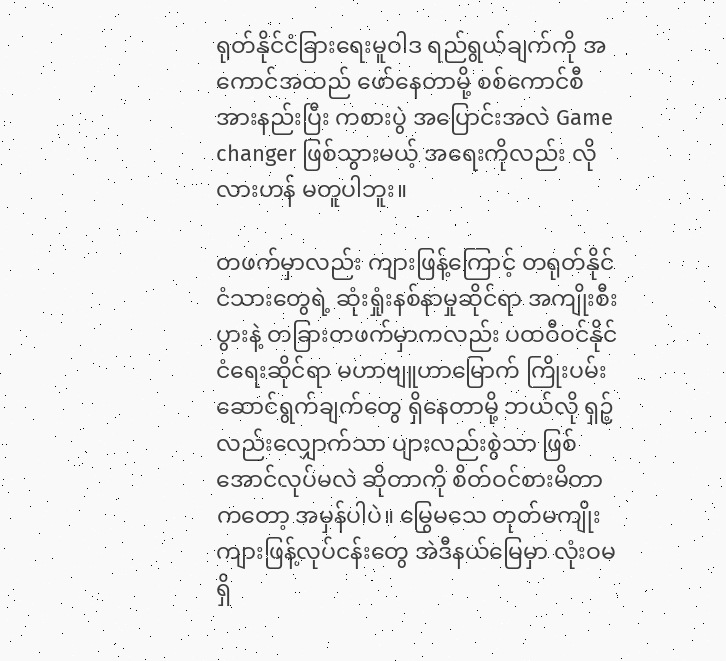ရုတ်နိုင်ငံခြားရေးမူဝါဒ ရည်ရွယ်ချက်ကို အကောင်အထည် ဖော်နေတာမို့ စစ်ကောင်စီ အားနည်းပြီး ကစားပွဲ အပြောင်းအလဲ Game changer ဖြစ်သွားမယ့် အရေးကိုလည်း လိုလားဟန် မတူပါဘူး။

တဖက်မှာလည်း ကျားဖြန့်ကြောင့် တရုတ်နိုင်ငံသားတွေရဲ့ ဆုံးရှုံးနစ်နာမှုဆိုင်ရာ အကျိုးစီးပွားနဲ့ တခြားတဖက်မှာကလည်း ပထဝီဝင်နိုင်ငံရေးဆိုင်ရာ မဟာဗျူဟာမြောက် ကြိုးပမ်းဆောင်ရွက်ချက်တွေ ရှိနေတာမို့ ဘယ်လို ရှဉ့်လည်းလျှောက်သာ ပျားလည်းစွဲသာ ဖြစ်အောင်လုပ်မလဲ ဆိုတာကို စိတ်ဝင်စားမိတာကတော့ အမှန်ပါပဲ။ မြွေမသေ တုတ်မကျိုး ကျားဖြန့်လုပ်ငန်းတွေ အဲဒီနယ်မြေမှာ လုံးဝမရှိ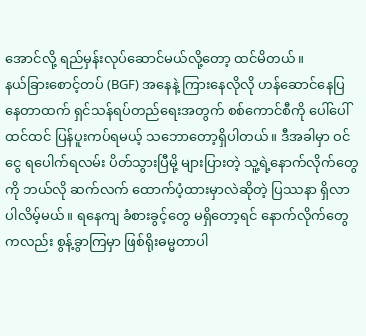အောင်လို့ ရည်မှန်းလုပ်ဆောင်မယ်လို့တော့ ထင်မိတယ်။
နယ်ခြားစောင့်တပ် (BGF) အနေနဲ့ ကြားနေလိုလို ဟန်ဆောင်နေပြနေတာထက် ရှင်သန်ရပ်တည်ရေးအတွက် စစ်ကောင်စီကို ပေါ်ပေါ်ထင်ထင် ပြန်ပူးကပ်ရမယ့် သဘောတော့ရှိပါတယ်။ ဒီအခါမှာ ဝင်ငွေ ရပေါက်ရလမ်း ပိတ်သွားပြီမို့ များပြားတဲ့ သူ့ရဲ့နောက်လိုက်တွေကို ဘယ်လို ဆက်လက် ထောက်ပံ့ထားမှာလဲဆိုတဲ့ ပြဿနာ ရှိလာပါလိမ့်မယ်။ ရနေကျ ခံစားခွင့်တွေ မရှိတော့ရင် နောက်လိုက်တွေကလည်း စွန့်ခွာကြမှာ ဖြစ်ရိုးဓမ္မတာပါ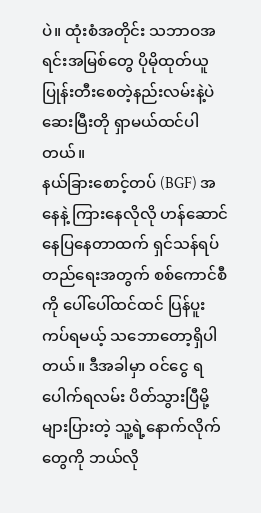ပဲ။ ထုံးစံအတိုင်း သဘာဝအရင်းအမြစ်တွေ ပိုမိုထုတ်ယူ ပြုန်းတီးစေတဲ့နည်းလမ်းနဲ့ပဲ ဆေးမြီးတို ရှာမယ်ထင်ပါတယ်။
နယ်ခြားစောင့်တပ် (BGF) အနေနဲ့ ကြားနေလိုလို ဟန်ဆောင်နေပြနေတာထက် ရှင်သန်ရပ်တည်ရေးအတွက် စစ်ကောင်စီကို ပေါ်ပေါ်ထင်ထင် ပြန်ပူးကပ်ရမယ့် သဘောတော့ရှိပါတယ်။ ဒီအခါမှာ ဝင်ငွေ ရပေါက်ရလမ်း ပိတ်သွားပြီမို့ များပြားတဲ့ သူ့ရဲ့နောက်လိုက်တွေကို ဘယ်လို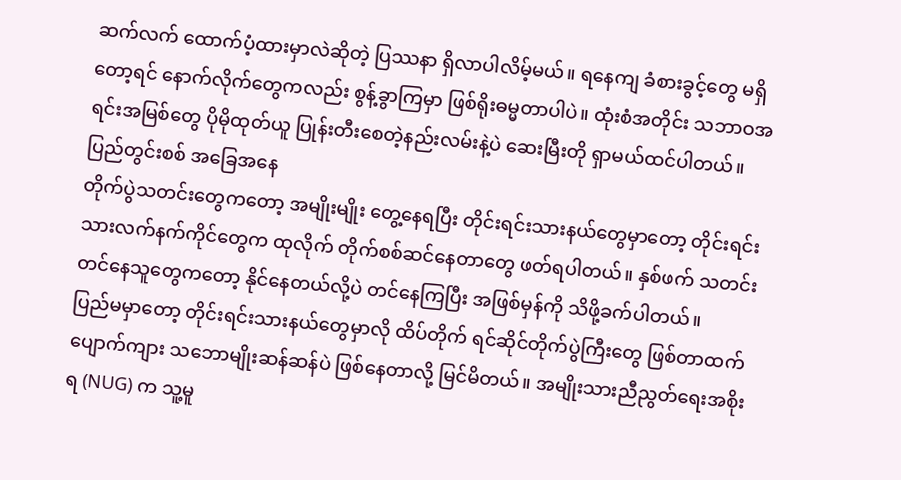ဆက်လက် ထောက်ပံ့ထားမှာလဲဆိုတဲ့ ပြဿနာ ရှိလာပါလိမ့်မယ်။ ရနေကျ ခံစားခွင့်တွေ မရှိတော့ရင် နောက်လိုက်တွေကလည်း စွန့်ခွာကြမှာ ဖြစ်ရိုးဓမ္မတာပါပဲ။ ထုံးစံအတိုင်း သဘာဝအရင်းအမြစ်တွေ ပိုမိုထုတ်ယူ ပြုန်းတီးစေတဲ့နည်းလမ်းနဲ့ပဲ ဆေးမြီးတို ရှာမယ်ထင်ပါတယ်။
ပြည်တွင်းစစ် အခြေအနေ
တိုက်ပွဲသတင်းတွေကတော့ အမျိုးမျိုး တွေ့နေရပြီး တိုင်းရင်းသားနယ်တွေမှာတော့ တိုင်းရင်းသားလက်နက်ကိုင်တွေက ထုလိုက် တိုက်စစ်ဆင်နေတာတွေ ဖတ်ရပါတယ်။ နှစ်ဖက် သတင်းတင်နေသူတွေကတော့ နိုင်နေတယ်လို့ပဲ တင်နေကြပြီး အဖြစ်မှန်ကို သိဖို့ခက်ပါတယ်။
ပြည်မမှာတော့ တိုင်းရင်းသားနယ်တွေမှာလို ထိပ်တိုက် ရင်ဆိုင်တိုက်ပွဲကြီးတွေ ဖြစ်တာထက် ပျောက်ကျား သဘောမျိုးဆန်ဆန်ပဲ ဖြစ်နေတာလို့ မြင်မိတယ်။ အမျိုးသားညီညွတ်ရေးအစိုးရ (NUG) က သူ့မူ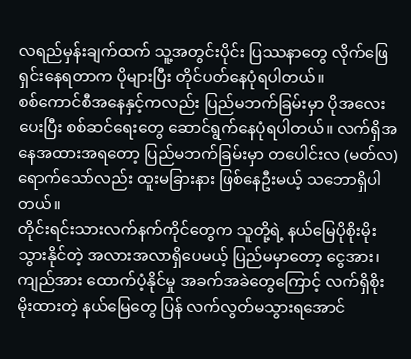လရည်မှန်းချက်ထက် သူ့အတွင်းပိုင်း ပြဿနာတွေ လိုက်ဖြေရှင်းနေရတာက ပိုများပြီး တိုင်ပတ်နေပုံရပါတယ်။
စစ်ကောင်စီအနေနှင့်ကလည်း ပြည်မဘက်ခြမ်းမှာ ပိုအလေးပေးပြီး စစ်ဆင်ရေးတွေ ဆောင်ရွက်နေပုံရပါတယ်။ လက်ရှိအနေအထားအရတော့ ပြည်မဘက်ခြမ်းမှာ တပေါင်းလ (မတ်လ) ရောက်သော်လည်း ထူးမခြားနား ဖြစ်နေဦးမယ့် သဘောရှိပါတယ်။
တိုင်းရင်းသားလက်နက်ကိုင်တွေက သူတို့ရဲ့ နယ်မြေပိုစိုးမိုးသွားနိုင်တဲ့ အလားအလာရှိပေမယ့် ပြည်မမှာတော့ ငွေအား၊ ကျည်အား ထောက်ပံ့နိုင်မှု အခက်အခဲတွေကြောင့် လက်ရှိစိုးမိုးထားတဲ့ နယ်မြေတွေ ပြန် လက်လွတ်မသွားရအောင်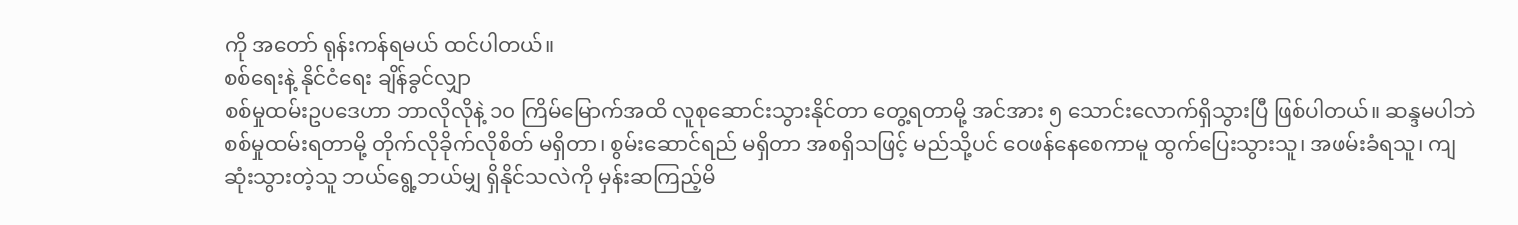ကို အတော် ရုန်းကန်ရမယ် ထင်ပါတယ်။
စစ်ရေးနဲ့ နိုင်ငံရေး ချိန်ခွင်လျှာ
စစ်မှုထမ်းဥပဒေဟာ ဘာလိုလိုနဲ့ ၁၀ ကြိမ်မြောက်အထိ လူစုဆောင်းသွားနိုင်တာ တွေ့ရတာမို့ အင်အား ၅ သောင်းလောက်ရှိသွားပြီ ဖြစ်ပါတယ်။ ဆန္ဒမပါဘဲ စစ်မှုထမ်းရတာမို့ တိုက်လိုခိုက်လိုစိတ် မရှိတာ၊ စွမ်းဆောင်ရည် မရှိတာ အစရှိသဖြင့် မည်သို့ပင် ဝေဖန်နေစေကာမူ ထွက်ပြေးသွားသူ၊ အဖမ်းခံရသူ၊ ကျဆုံးသွားတဲ့သူ ဘယ်ရွေ့ဘယ်မျှ ရှိနိုင်သလဲကို မှန်းဆကြည့်မိ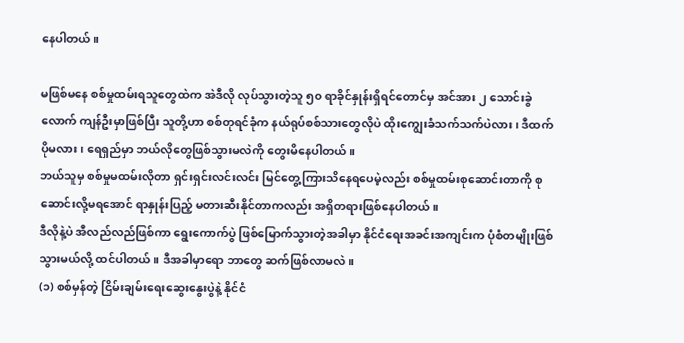နေပါတယ်။

မဖြစ်မနေ စစ်မှုထမ်းရသူတွေထဲက အဲဒီလို လုပ်သွားတဲ့သူ ၅၀ ရာခိုင်နှုန်းရှိရင်တောင်မှ အင်အား ၂ သောင်းခွဲလောက် ကျန်ဦးမှာဖြစ်ပြီး သူတို့ဟာ စစ်တုရင်ခုံက နယ်ရုပ်စစ်သားတွေလိုပဲ ထိုးကျွေးခံသက်သက်ပဲလား၊ ဒီထက်ပိုမလား၊ ရေရှည်မှာ ဘယ်လိုတွေဖြစ်သွားမလဲကို တွေးမိနေပါတယ်။
ဘယ်သူမှ စစ်မှုမထမ်းလိုတာ ရှင်းရှင်းလင်းလင်း မြင်တွေ့ကြားသိနေရပေမဲ့လည်း စစ်မှုထမ်းစုဆောင်းတာကို စုဆောင်းလို့မရအောင် ရာနှုန်းပြည့် မတားဆီးနိုင်တာကလည်း အရှိတရားဖြစ်နေပါတယ်။
ဒီလိုနဲ့ပဲ အီလည်လည်ဖြစ်ကာ ရွေးကောက်ပွဲ ဖြစ်မြောက်သွားတဲ့အခါမှာ နိုင်ငံရေးအခင်းအကျင်းက ပုံစံတမျိုးဖြစ်သွားမယ်လို့ ထင်ပါတယ်။ ဒီအခါမှာရော ဘာတွေ ဆက်ဖြစ်လာမလဲ။
(၁) စစ်မှန်တဲ့ ငြိမ်းချမ်းရေးဆွေးနွေးပွဲနဲ့ နိုင်ငံ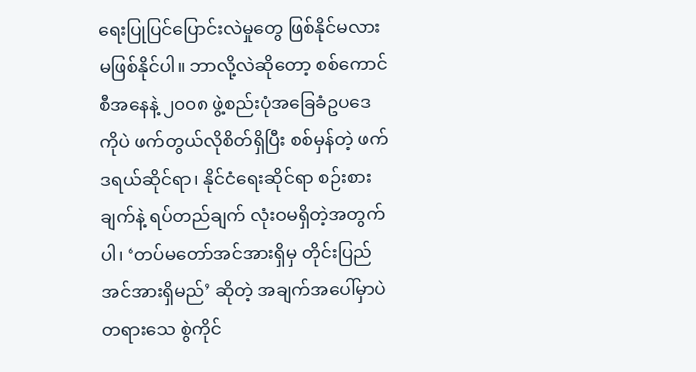ရေးပြုပြင်ပြောင်းလဲမှုတွေ ဖြစ်နိုင်မလား
မဖြစ်နိုင်ပါ။ ဘာလို့လဲဆိုတော့ စစ်ကောင်စီအနေနဲ့ ၂၀၀၈ ဖွဲ့စည်းပုံအခြေခံဥပဒေကိုပဲ ဖက်တွယ်လိုစိတ်ရှိပြီး စစ်မှန်တဲ့ ဖက်ဒရယ်ဆိုင်ရာ၊ နိုင်ငံရေးဆိုင်ရာ စဉ်းစားချက်နဲ့ ရပ်တည်ချက် လုံးဝမရှိတဲ့အတွက်ပါ၊ ‘တပ်မတော်အင်အားရှိမှ တိုင်းပြည်အင်အားရှိမည်’ ဆိုတဲ့ အချက်အပေါ်မှာပဲ တရားသေ စွဲကိုင်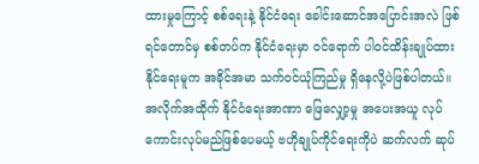ထားမှုကြောင့် စစ်ရေးနဲ့ နိုင်ငံရေး ခေါင်းဆောင်အပြောင်းအလဲ ဖြစ်ရင်တောင်မှ စစ်တပ်က နိုင်ငံရေးမှာ ဝင်ရောက် ပါဝင်ထိန်းချုပ်ထားနိုင်ရေးမူက အခိုင်အမာ သက်ဝင်ယုံကြည်မှု ရှိနေလို့ပဲဖြစ်ပါတယ်။
အလိုက်အထိုက် နိုင်ငံရေးအာဏာ ဖြေလျှော့မှု အပေးအယူ လုပ်ကောင်းလုပ်မည်ဖြစ်ပေမယ့် ဗဟိုချုပ်ကိုင်ရေးကိုပဲ ဆက်လက် ဆုပ်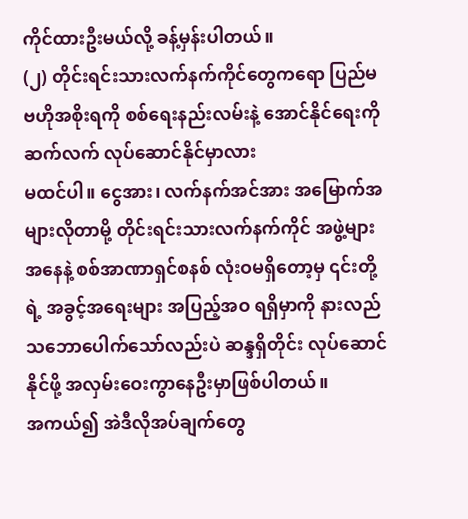ကိုင်ထားဦးမယ်လို့ ခန့်မှန်းပါတယ်။
(၂) တိုင်းရင်းသားလက်နက်ကိုင်တွေကရော ပြည်မ ဗဟိုအစိုးရကို စစ်ရေးနည်းလမ်းနဲ့ အောင်နိုင်ရေးကို ဆက်လက် လုပ်ဆောင်နိုင်မှာလား
မထင်ပါ။ ငွေအား၊ လက်နက်အင်အား အမြောက်အများလိုတာမို့ တိုင်းရင်းသားလက်နက်ကိုင် အဖွဲ့များအနေနဲ့ စစ်အာဏာရှင်စနစ် လုံးဝမရှိတော့မှ ၎င်းတို့ရဲ့ အခွင့်အရေးများ အပြည့်အဝ ရရှိမှာကို နားလည် သဘောပေါက်သော်လည်းပဲ ဆန္ဒရှိတိုင်း လုပ်ဆောင်နိုင်ဖို့ အလှမ်းဝေးကွာနေဦးမှာဖြစ်ပါတယ်။
အကယ်၍ အဲဒီလိုအပ်ချက်တွေ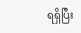ရရှိပြီး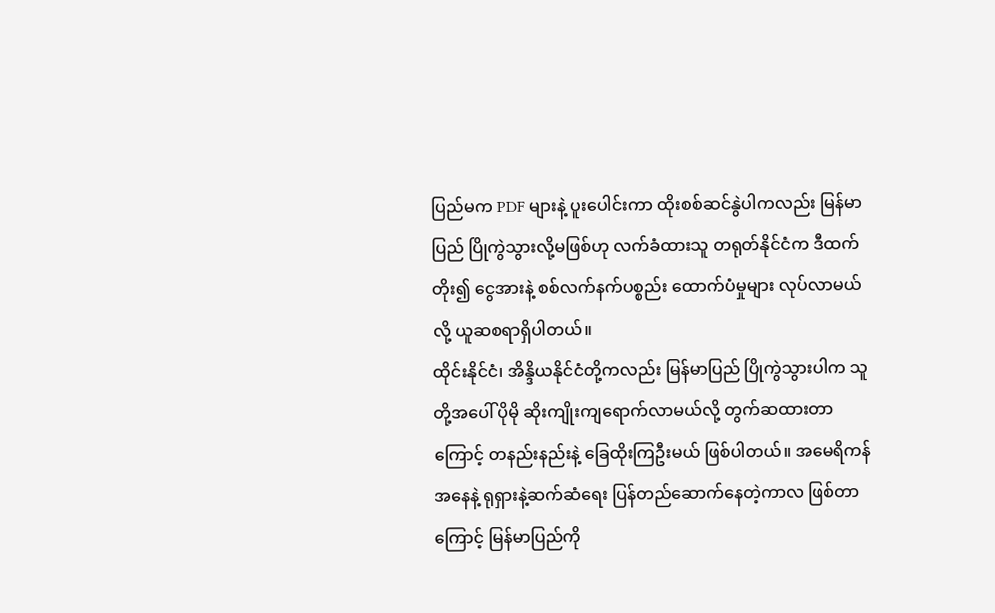ပြည်မက PDF များနဲ့ ပူးပေါင်းကာ ထိုးစစ်ဆင်နွဲပါကလည်း မြန်မာပြည် ပြိုကွဲသွားလို့မဖြစ်ဟု လက်ခံထားသူ တရုတ်နိုင်ငံက ဒီထက်တိုး၍ ငွေအားနဲ့ စစ်လက်နက်ပစ္စည်း ထောက်ပံမှုများ လုပ်လာမယ်လို့ ယူဆစရာရှိပါတယ်။
ထိုင်းနိုင်ငံ၊ အိန္ဒိယနိုင်ငံတို့ကလည်း မြန်မာပြည် ပြိုကွဲသွားပါက သူတို့အပေါ် ပိုမို ဆိုးကျိုးကျရောက်လာမယ်လို့ တွက်ဆထားတာကြောင့် တနည်းနည်းနဲ့ ခြေထိုးကြဦးမယ် ဖြစ်ပါတယ်။ အမေရိကန်အနေနဲ့ ရုရှားနဲ့ဆက်ဆံရေး ပြန်တည်ဆောက်နေတဲ့ကာလ ဖြစ်တာကြောင့် မြန်မာပြည်ကို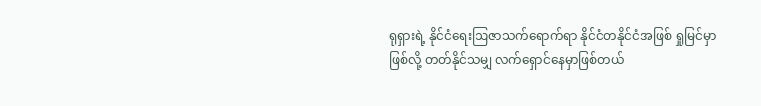ရုရှားရဲ့ နိုင်ငံရေးဩဇာသက်ရောက်ရာ နိုင်ငံတနိုင်ငံအဖြစ် ရှုမြင်မှာဖြစ်လို့ တတ်နိုင်သမျှ လက်ရှောင်နေမှာဖြစ်တယ်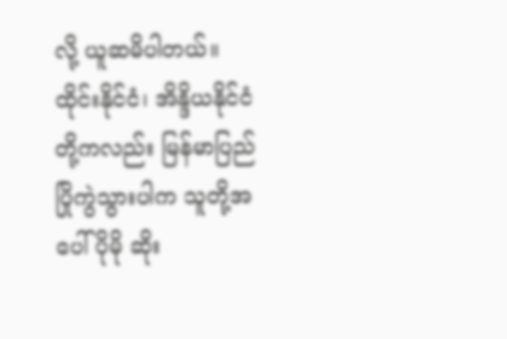လို့ ယူဆမိပါတယ်။
ထိုင်းနိုင်ငံ၊ အိန္ဒိယနိုင်ငံတို့ကလည်း မြန်မာပြည် ပြိုကွဲသွားပါက သူတို့အပေါ် ပိုမို ဆိုး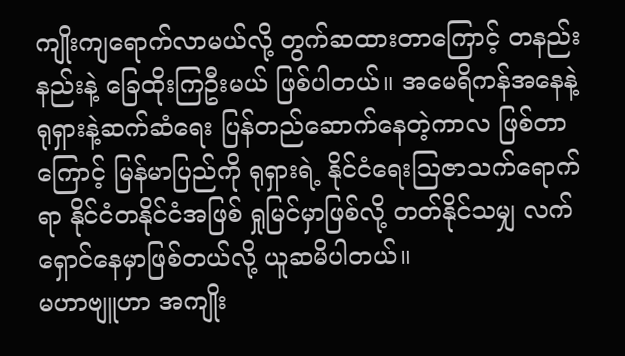ကျိုးကျရောက်လာမယ်လို့ တွက်ဆထားတာကြောင့် တနည်းနည်းနဲ့ ခြေထိုးကြဦးမယ် ဖြစ်ပါတယ်။ အမေရိကန်အနေနဲ့ ရုရှားနဲ့ဆက်ဆံရေး ပြန်တည်ဆောက်နေတဲ့ကာလ ဖြစ်တာကြောင့် မြန်မာပြည်ကို ရုရှားရဲ့ နိုင်ငံရေးဩဇာသက်ရောက်ရာ နိုင်ငံတနိုင်ငံအဖြစ် ရှုမြင်မှာဖြစ်လို့ တတ်နိုင်သမျှ လက်ရှောင်နေမှာဖြစ်တယ်လို့ ယူဆမိပါတယ်။
မဟာဗျူဟာ အကျိုး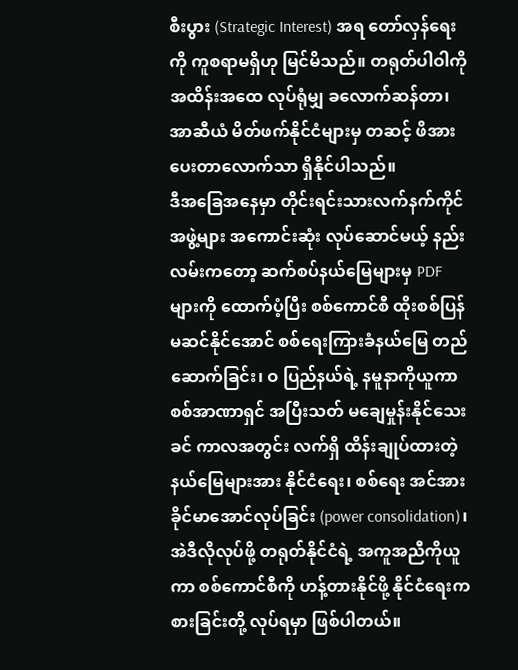စီးပွား (Strategic Interest) အရ တော်လှန်ရေးကို ကူစရာမရှိဟု မြင်မိသည်။ တရုတ်ပါဝါကို အထိန်းအထေ လုပ်ရုံမျှ ခလောက်ဆန်တာ၊ အာဆီယံ မိတ်ဖက်နိုင်ငံများမှ တဆင့် ဖိအားပေးတာလောက်သာ ရှိနိုင်ပါသည်။
ဒီအခြေအနေမှာ တိုင်းရင်းသားလက်နက်ကိုင် အဖွဲ့များ အကောင်းဆုံး လုပ်ဆောင်မယ့် နည်းလမ်းကတော့ ဆက်စပ်နယ်မြေများမှ PDF များကို ထောက်ပံ့ပြီး စစ်ကောင်စီ ထိုးစစ်ပြန် မဆင်နိုင်အောင် စစ်ရေးကြားခံနယ်မြေ တည်ဆောက်ခြင်း၊ ဝ ပြည်နယ်ရဲ့ နမူနာကိုယူကာ စစ်အာဏာရှင် အပြီးသတ် မချေမှုန်းနိုင်သေးခင် ကာလအတွင်း လက်ရှိ ထိန်းချုပ်ထားတဲ့ နယ်မြေများအား နိုင်ငံရေး၊ စစ်ရေး အင်အားခိုင်မာအောင်လုပ်ခြင်း (power consolidation)၊ အဲဒီလိုလုပ်ဖို့ တရုတ်နိုင်ငံရဲ့ အကူအညီကိုယူကာ စစ်ကောင်စီကို ဟန့်တားနိုင်ဖို့ နိုင်ငံရေးကစားခြင်းတို့ လုပ်ရမှာ ဖြစ်ပါတယ်။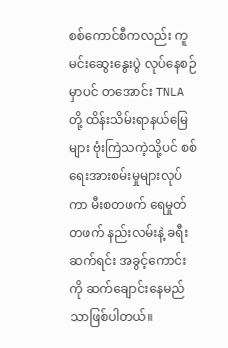စစ်ကောင်စီကလည်း ကူမင်းဆွေးနွေးပွဲ လုပ်နေစဉ်မှာပင် တအောင်း TNLA တို့ ထိန်းသိမ်းရာနယ်မြေများ ဗုံးကြဲသကဲ့သို့ပင် စစ်ရေးအားစမ်းမှုများလုပ်ကာ မီးစတဖက် ရေမှုတ်တဖက် နည်းလမ်းနဲ့ ခရီးဆက်ရင်း အခွင့်ကောင်းကို ဆက်ချောင်းနေမည်သာဖြစ်ပါတယ်။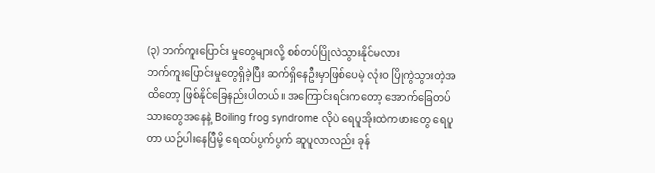(၃) ဘက်ကူးပြောင်း မှုတွေများလို့ စစ်တပ်ပြိုလဲသွားနိုင်မလား
ဘက်ကူးပြောင်းမှုတွေရှိခဲ့ပြီး ဆက်ရှိနေဦးမှာဖြစ်ပေမဲ့ လုံးဝ ပြိုကွဲသွားတဲ့အထိတော့ ဖြစ်နိုင်ခြေနည်းပါတယ်။ အကြောင်းရင်းကတော့ အောက်ခြေတပ်သားတွေအနေနဲ့ Boiling frog syndrome လိုပဲ ရေပူအိုးထဲကဖားတွေ ရေပူတာ ယဉ်ပါးနေပြီမို့ ရေထပ်ပွက်ပွက် ဆူပူလာလည်း ခုန်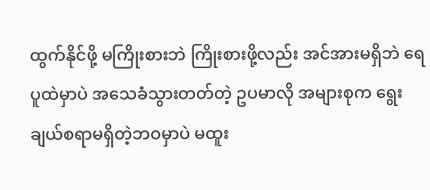ထွက်နိုင်ဖို့ မကြိုးစားဘဲ ကြိုးစားဖို့လည်း အင်အားမရှိဘဲ ရေပူထဲမှာပဲ အသေခံသွားတတ်တဲ့ ဥပမာလို အများစုက ရွေးချယ်စရာမရှိတဲ့ဘဝမှာပဲ မထူး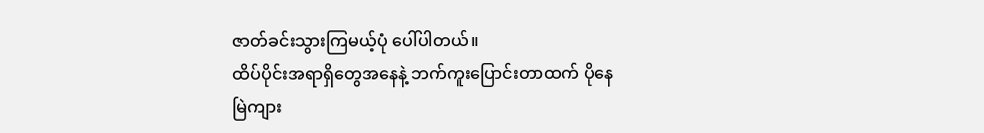ဇာတ်ခင်းသွားကြမယ့်ပုံ ပေါ်ပါတယ်။
ထိပ်ပိုင်းအရာရှိတွေအနေနဲ့ ဘက်ကူးပြောင်းတာထက် ပိုနေမြဲကျား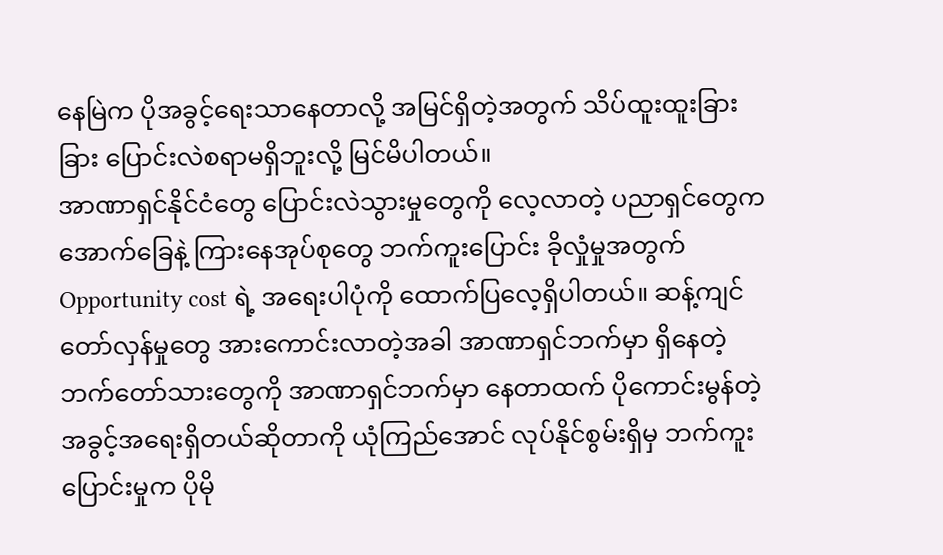နေမြဲက ပိုအခွင့်ရေးသာနေတာလို့ အမြင်ရှိတဲ့အတွက် သိပ်ထူးထူးခြားခြား ပြောင်းလဲစရာမရှိဘူးလို့ မြင်မိပါတယ်။
အာဏာရှင်နိုင်ငံတွေ ပြောင်းလဲသွားမှုတွေကို လေ့လာတဲ့ ပညာရှင်တွေက အောက်ခြေနဲ့ ကြားနေအုပ်စုတွေ ဘက်ကူးပြောင်း ခိုလှုံမှုအတွက် Opportunity cost ရဲ့ အရေးပါပုံကို ထောက်ပြလေ့ရှိပါတယ်။ ဆန့်ကျင်တော်လှန်မှုတွေ အားကောင်းလာတဲ့အခါ အာဏာရှင်ဘက်မှာ ရှိနေတဲ့ ဘက်တော်သားတွေကို အာဏာရှင်ဘက်မှာ နေတာထက် ပိုကောင်းမွန်တဲ့ အခွင့်အရေးရှိတယ်ဆိုတာကို ယုံကြည်အောင် လုပ်နိုင်စွမ်းရှိမှ ဘက်ကူးပြောင်းမှုက ပိုမို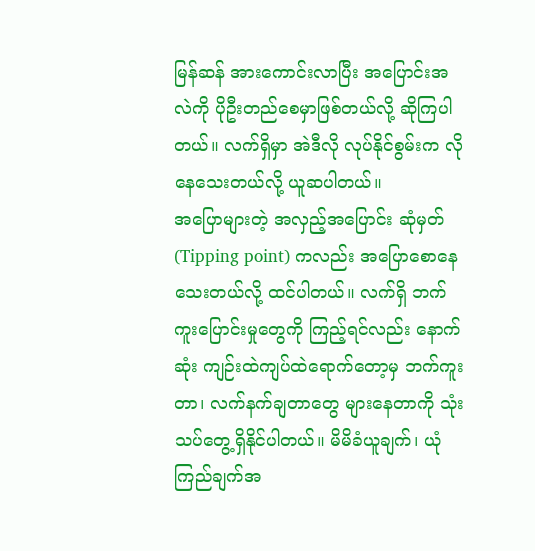မြန်ဆန် အားကောင်းလာပြီး အပြောင်းအလဲကို ပိုဦးတည်စေမှာဖြစ်တယ်လို့ ဆိုကြပါတယ်။ လက်ရှိမှာ အဲဒီလို လုပ်နိုင်စွမ်းက လိုနေသေးတယ်လို့ ယူဆပါတယ်။
အပြောများတဲ့ အလှည့်အပြောင်း ဆုံမှတ် (Tipping point) ကလည်း အပြောစောနေသေးတယ်လို့ ထင်ပါတယ်။ လက်ရှိ ဘက်ကူးပြောင်းမှုတွေကို ကြည့်ရင်လည်း နောက်ဆုံး ကျဉ်းထဲကျပ်ထဲရောက်တော့မှ ဘက်ကူးတာ၊ လက်နက်ချတာတွေ များနေတာကို သုံးသပ်တွေ့ရှိနိုင်ပါတယ်။ မိမိခံယူချက်၊ ယုံကြည်ချက်အ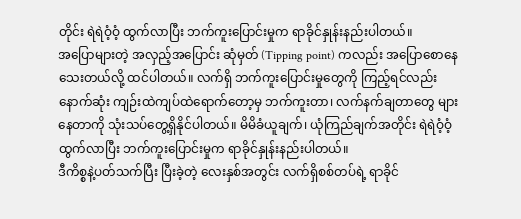တိုင်း ရဲရဲဝံ့ဝံ့ ထွက်လာပြီး ဘက်ကူးပြောင်းမှုက ရာခိုင်နှုန်းနည်းပါတယ်။
အပြောများတဲ့ အလှည့်အပြောင်း ဆုံမှတ် (Tipping point) ကလည်း အပြောစောနေသေးတယ်လို့ ထင်ပါတယ်။ လက်ရှိ ဘက်ကူးပြောင်းမှုတွေကို ကြည့်ရင်လည်း နောက်ဆုံး ကျဉ်းထဲကျပ်ထဲရောက်တော့မှ ဘက်ကူးတာ၊ လက်နက်ချတာတွေ များနေတာကို သုံးသပ်တွေ့ရှိနိုင်ပါတယ်။ မိမိခံယူချက်၊ ယုံကြည်ချက်အတိုင်း ရဲရဲဝံ့ဝံ့ ထွက်လာပြီး ဘက်ကူးပြောင်းမှုက ရာခိုင်နှုန်းနည်းပါတယ်။
ဒီကိစ္စနဲ့ပတ်သက်ပြီး ပြီးခဲ့တဲ့ လေးနှစ်အတွင်း လက်ရှိစစ်တပ်ရဲ့ ရာခိုင်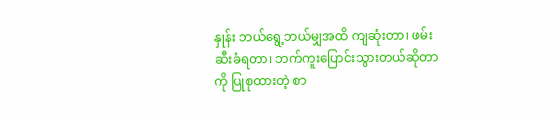နှုန်း ဘယ်ရွေ့ဘယ်မျှအထိ ကျဆုံးတာ၊ ဖမ်းဆီးခံရတာ၊ ဘက်ကူးပြောင်းသွားတယ်ဆိုတာကို ပြုစုထားတဲ့ စာ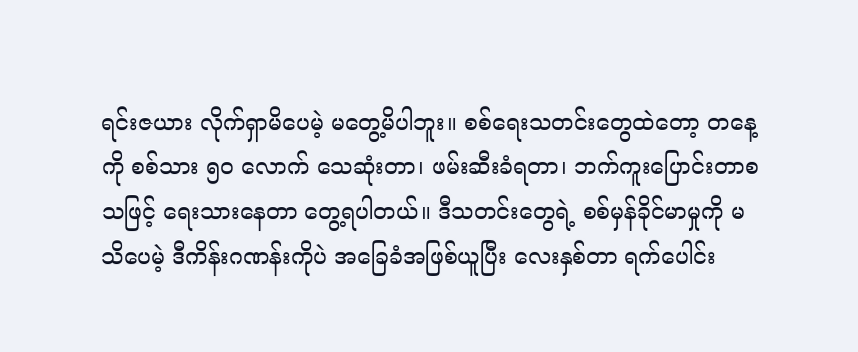ရင်းဇယား လိုက်ရှာမိပေမဲ့ မတွေ့မိပါဘူး။ စစ်ရေးသတင်းတွေထဲတော့ တနေ့ကို စစ်သား ၅၀ လောက် သေဆုံးတာ၊ ဖမ်းဆီးခံရတာ၊ ဘက်ကူးပြောင်းတာစသဖြင့် ရေးသားနေတာ တွေ့ရပါတယ်။ ဒီသတင်းတွေရဲ့ စစ်မှန်ခိုင်မာမှုကို မသိပေမဲ့ ဒီကိန်းဂဏန်းကိုပဲ အခြေခံအဖြစ်ယူပြီး လေးနှစ်တာ ရက်ပေါင်း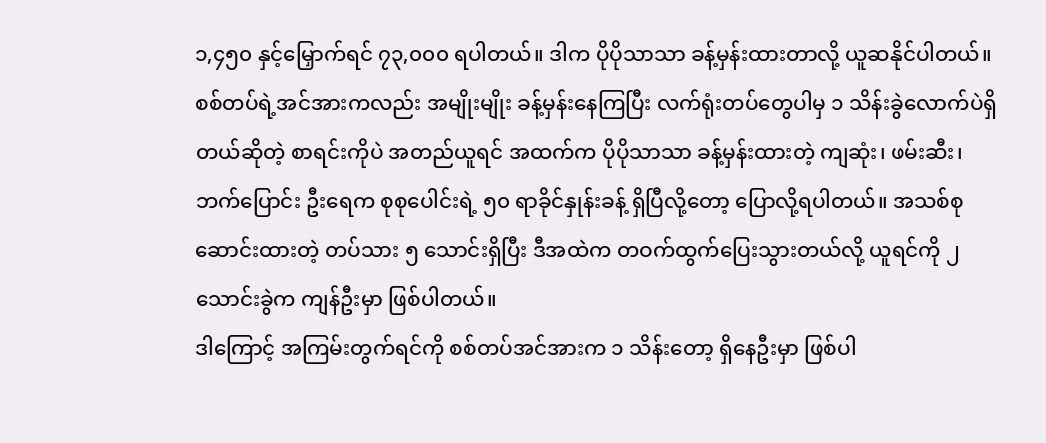၁,၄၅၀ နှင့်မြှောက်ရင် ၇၃,၀၀၀ ရပါတယ်။ ဒါက ပိုပိုသာသာ ခန့်မှန်းထားတာလို့ ယူဆနိုင်ပါတယ်။
စစ်တပ်ရဲ့အင်အားကလည်း အမျိုးမျိုး ခန့်မှန်းနေကြပြီး လက်ရုံးတပ်တွေပါမှ ၁ သိန်းခွဲလောက်ပဲရှိတယ်ဆိုတဲ့ စာရင်းကိုပဲ အတည်ယူရင် အထက်က ပိုပိုသာသာ ခန့်မှန်းထားတဲ့ ကျဆုံး၊ ဖမ်းဆီး၊ ဘက်ပြောင်း ဦးရေက စုစုပေါင်းရဲ့ ၅၀ ရာခိုင်နှုန်းခန့် ရှိပြီလို့တော့ ပြောလို့ရပါတယ်။ အသစ်စုဆောင်းထားတဲ့ တပ်သား ၅ သောင်းရှိပြီး ဒီအထဲက တဝက်ထွက်ပြေးသွားတယ်လို့ ယူရင်ကို ၂ သောင်းခွဲက ကျန်ဦးမှာ ဖြစ်ပါတယ်။
ဒါကြောင့် အကြမ်းတွက်ရင်ကို စစ်တပ်အင်အားက ၁ သိန်းတော့ ရှိနေဦးမှာ ဖြစ်ပါ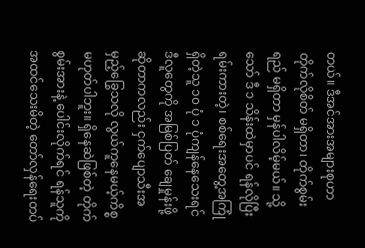တယ်။ ဒီအင်အားအများစုဟာ တိုက်လိုစိတ် မရှိတာ၊ တိုက်စွမ်းရည် မရှိတာ မှန်ပါလိမ့်မယ်။ သို့သော် ဒီ ၁ သိန်းထဲမှာပင် ရန်လိုပြီးရမ်းကားတဲ့၊ စစ်ရေးအတွေ့အကြုံရှိတဲ့သူ ၁၀ ပုံ ၁ ပုံကျန်နေသေးရင် ဒီလူတွေကို အမြစ်ပြတ် ချေမှုန်းဖို့ဆိုတာကလည်း ငှက်ပျောသီးအမှည့်ခြွေသလို လွယ်ကူနေမယ့်ကိစ္စ မဟုတ်ပါဘူး။ ရှိနေဆဲဖြစ်တဲ့ တိုက်စွမ်းအားနဲ့ ပေါင်းလိုက်ရင် ရန်သူကို အထင်သေးမိတဲ့ တော်လှန်ရေးတပ်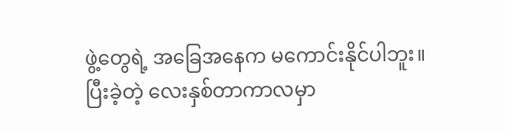ဖွဲ့တွေရဲ့ အခြေအနေက မကောင်းနိုင်ပါဘူး။
ပြီးခဲ့တဲ့ လေးနှစ်တာကာလမှာ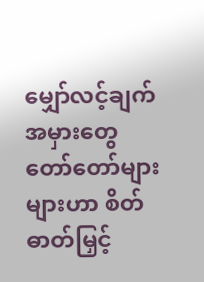မျှော်လင့်ချက်အမှားတွေ တော်တော်များများဟာ စိတ်ဓာတ်မြှင့်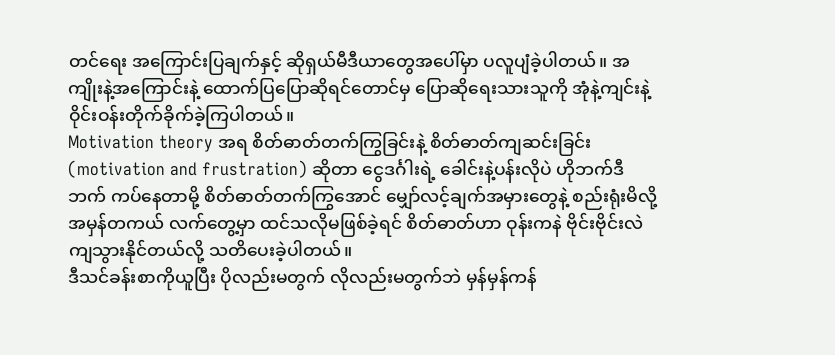တင်ရေး အကြောင်းပြချက်နှင့် ဆိုရှယ်မီဒီယာတွေအပေါ်မှာ ပလူပျံခဲ့ပါတယ်။ အကျိုးနဲ့အကြောင်းနဲ့ ထောက်ပြပြောဆိုရင်တောင်မှ ပြောဆိုရေးသားသူကို အုံနဲ့ကျင်းနဲ့ ဝိုင်းဝန်းတိုက်ခိုက်ခဲ့ကြပါတယ်။
Motivation theory အရ စိတ်ဓာတ်တက်ကြွခြင်းနဲ့ စိတ်ဓာတ်ကျဆင်းခြင်း (motivation and frustration) ဆိုတာ ငွေဒင်္ဂါးရဲ့ ခေါင်းနဲ့ပန်းလိုပဲ ဟိုဘက်ဒီဘက် ကပ်နေတာမို့ စိတ်ဓာတ်တက်ကြွအောင် မျှော်လင့်ချက်အမှားတွေနဲ့ စည်းရုံးမိလို့ အမှန်တကယ် လက်တွေ့မှာ ထင်သလိုမဖြစ်ခဲ့ရင် စိတ်ဓာတ်ဟာ ဝုန်းကနဲ ဗိုင်းဗိုင်းလဲကျသွားနိုင်တယ်လို့ သတိပေးခဲ့ပါတယ်။
ဒီသင်ခန်းစာကိုယူပြီး ပိုလည်းမတွက် လိုလည်းမတွက်ဘဲ မှန်မှန်ကန်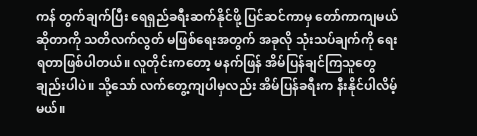ကန် တွက်ချက်ပြီး ရေရှည်ခရီးဆက်နိုင်ဖို့ ပြင်ဆင်ကာမှ တော်ကာကျမယ်ဆိုတာကို သတိလက်လွတ် မဖြစ်ရေးအတွက် အခုလို သုံးသပ်ချက်ကို ရေးရတာဖြစ်ပါတယ်။ လူတိုင်းကတော့ မနက်ဖြန် အိမ်ပြန်ချင်ကြသူတွေချည်းပါပဲ။ သို့သော် လက်တွေ့ကျပါမှလည်း အိမ်ပြန်ခရီးက နီးနိုင်ပါလိမ့်မယ်။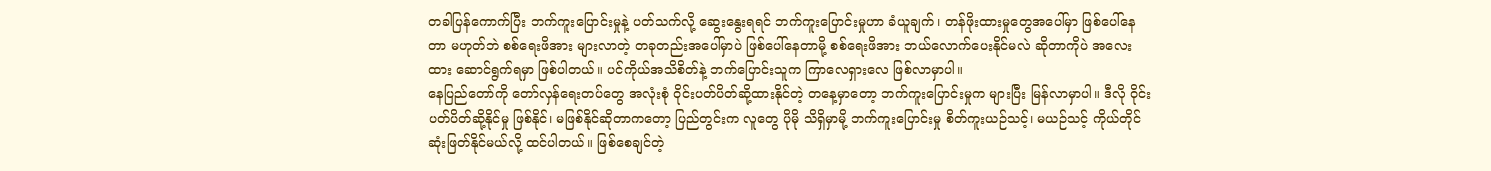တခါပြန်ကောက်ပြီး ဘက်ကူးပြောင်းမှုနဲ့ ပတ်သက်လို့ ဆွေးနွေးရရင် ဘက်ကူးပြောင်းမှုဟာ ခံယူချက်၊ တန်ဖိုးထားမှုတွေအပေါ်မှာ ဖြစ်ပေါ်နေတာ မဟုတ်ဘဲ စစ်ရေးဖိအား များလာတဲ့ တခုတည်းအပေါ်မှာပဲ ဖြစ်ပေါ်နေတာမို့ စစ်ရေးဖိအား ဘယ်လောက်ပေးနိုင်မလဲ ဆိုတာကိုပဲ အလေးထား ဆောင်ရွက်ရမှာ ဖြစ်ပါတယ်။ ပင်ကိုယ်အသိစိတ်နဲ့ ဘက်ပြောင်းသူက ကြာလေရှားလေ ဖြစ်လာမှာပါ။
နေပြည်တော်ကို တော်လှန်ရေးတပ်တွေ အလုံးစုံ ဝိုင်းပတ်ပိတ်ဆို့ထားနိုင်တဲ့ တနေ့မှာတော့ ဘက်ကူးပြောင်းမှုက များပြီး မြန်လာမှာပါ။ ဒီလို ဝိုင်းပတ်ပိတ်ဆို့နိုင်မှု ဖြစ်နိုင်၊ မဖြစ်နိုင်ဆိုတာကတော့ ပြည်တွင်းက လူတွေ ပိုမို သိရှိမှာမို့ ဘက်ကူးပြောင်းမှု စိတ်ကူးယဉ်သင့်၊ မယဉ်သင့် ကိုယ်တိုင် ဆုံးဖြတ်နိုင်မယ်လို့ ထင်ပါတယ်။ ဖြစ်စေချင်တဲ့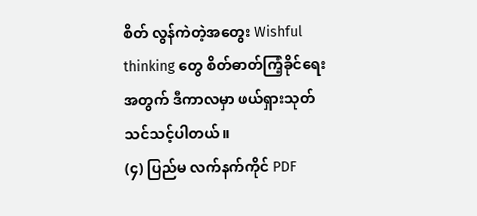စိတ် လွန်ကဲတဲ့အတွေး Wishful thinking တွေ စိတ်ဓာတ်ကြံ့ခိုင်ရေးအတွက် ဒီကာလမှာ ဖယ်ရှားသုတ်သင်သင့်ပါတယ်။
(၄) ပြည်မ လက်နက်ကိုင် PDF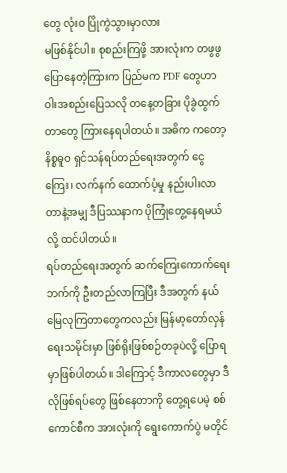တွေ လုံးဝ ပြိုကွဲသွားမှာလား
မဖြစ်နိုင်ပါ။ စုစည်းကြဖို့ အားလုံးက တဖွဖွပြောနေတဲ့ကြားက ပြည်မက PDF တွေဟာ ဝါးအစည်းပြေသလို တနေ့တခြား ပိုခွဲထွက်တာတွေ ကြားနေရပါတယ်။ အဓိက ကတော့ နိစ္စဓူဝ ရှင်သန်ရပ်တည်ရေးအတွက် ငွေကြေး၊ လက်နက် ထောက်ပံ့မှု နည်းပါးလာတာနဲ့အမျှ ဒီပြဿနာက ပိုကြုံတွေ့နေရမယ်လို့ ထင်ပါတယ်။
ရပ်တည်ရေးအတွက် ဆက်ကြေးကောက်ရေးဘက်ကို ဦးတည်လာကြပြီး ဒီအတွက် နယ်မြေလုကြတာတွေကလည်း မြန်မာ့တော်လှန်ရေးသမိုင်းမှာ ဖြစ်ရိုးဖြစ်စဉ်တခုပဲလို့ ပြောရမှာဖြစ်ပါတယ်။ ဒါကြောင့် ဒီကာလတွေမှာ ဒီလိုဖြစ်ရပ်တွေ ဖြစ်နေတာကို တွေ့ရပေမဲ့ စစ်ကောင်စီက အားလုံးကို ရွေးကောက်ပွဲ မတိုင်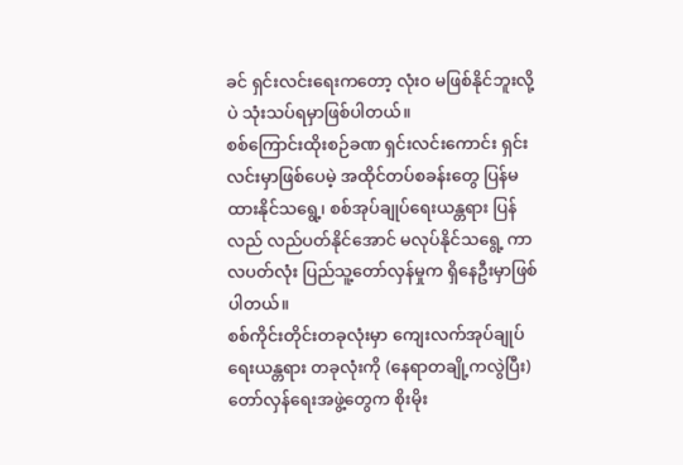ခင် ရှင်းလင်းရေးကတော့ လုံးဝ မဖြစ်နိုင်ဘူးလို့ပဲ သုံးသပ်ရမှာဖြစ်ပါတယ်။
စစ်ကြောင်းထိုးစဉ်ခဏ ရှင်းလင်းကောင်း ရှင်းလင်းမှာဖြစ်ပေမဲ့ အထိုင်တပ်စခန်းတွေ ပြန်မထားနိုင်သရွေ့၊ စစ်အုပ်ချုပ်ရေးယန္တရား ပြန်လည် လည်ပတ်နိုင်အောင် မလုပ်နိုင်သရွေ့ ကာလပတ်လုံး ပြည်သူ့တော်လှန်မှုက ရှိနေဦးမှာဖြစ်ပါတယ်။
စစ်ကိုင်းတိုင်းတခုလုံးမှာ ကျေးလက်အုပ်ချုပ်ရေးယန္တရား တခုလုံးကို (နေရာတချို့ကလွဲပြီး) တော်လှန်ရေးအဖွဲ့တွေက စိုးမိုး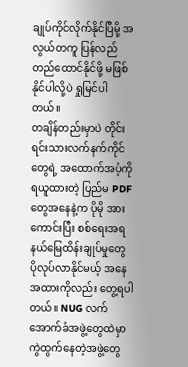ချုပ်ကိုင်လိုက်နိုင်ပြီမို့ အလွယ်တကူ ပြန်လည် တည်ထောင်နိုင်ဖို့ မဖြစ်နိုင်ပါလို့ပဲ ရှုမြင်ပါတယ်။
တချိန်တည်းမှာပဲ တိုင်းရင်းသားလက်နက်ကိုင်တွေရဲ့ အထောက်အပံ့ကို ရယူထားတဲ့ ပြည်မ PDF တွေအနေနဲ့က ပိုမို အားကောင်းပြီး စစ်ရေးအရ နယ်မြေထိန်းချုပ်မှုတွေ ပိုလုပ်လာနိုင်မယ့် အနေအထားကိုလည်း တွေ့ရပါတယ်။ NUG လက်အောက်ခံအဖွဲ့တွေထဲမှာ ကွဲထွက်နေတဲ့အဖွဲ့တွေ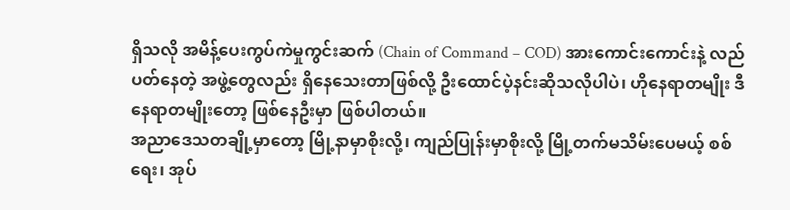ရှိသလို အမိန့်ပေးကွပ်ကဲမှုကွင်းဆက် (Chain of Command – COD) အားကောင်းကောင်းနဲ့ လည်ပတ်နေတဲ့ အဖွဲ့တွေလည်း ရှိနေသေးတာဖြစ်လို့ ဦးထောင်ပဲ့နင်းဆိုသလိုပါပဲ၊ ဟိုနေရာတမျိုး ဒီနေရာတမျိုးတော့ ဖြစ်နေဦးမှာ ဖြစ်ပါတယ်။
အညာဒေသတချို့မှာတော့ မြို့နာမှာစိုးလို့၊ ကျည်ပြုန်းမှာစိုးလို့ မြို့တက်မသိမ်းပေမယ့် စစ်ရေး၊ အုပ်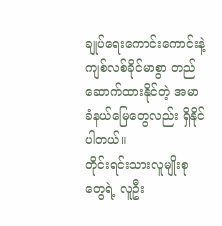ချုပ်ရေးကောင်းကောင်းနဲ့ ကျစ်လစ်ခိုင်မာစွာ တည်ဆောက်ထားနိုင်တဲ့ အမာခံနယ်မြေတွေလည်း ရှိနိုင်ပါတယ်။
တိုင်းရင်းသားလူမျိုးစုတွေရဲ့ လူဦး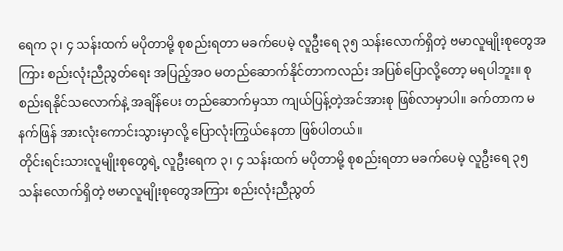ရေက ၃၊ ၄ သန်းထက် မပိုတာမို့ စုစည်းရတာ မခက်ပေမဲ့ လူဦးရေ ၃၅ သန်းလောက်ရှိတဲ့ ဗမာလူမျိုးစုတွေအကြား စည်းလုံးညီညွတ်ရေး အပြည့်အဝ မတည်ဆောက်နိုင်တာကလည်း အပြစ်ပြောလို့တော့ မရပါဘူး။ စုစည်းရနိုင်သလောက်နဲ့ အချိန်ပေး တည်ဆောက်မှသာ ကျယ်ပြန့်တဲ့အင်အားစု ဖြစ်လာမှာပါ။ ခက်တာက မနက်ဖြန် အားလုံးကောင်းသွားမှာလို့ ပြောလုံးကြွယ်နေတာ ဖြစ်ပါတယ်။
တိုင်းရင်းသားလူမျိုးစုတွေရဲ့ လူဦးရေက ၃၊ ၄ သန်းထက် မပိုတာမို့ စုစည်းရတာ မခက်ပေမဲ့ လူဦးရေ ၃၅ သန်းလောက်ရှိတဲ့ ဗမာလူမျိုးစုတွေအကြား စည်းလုံးညီညွတ်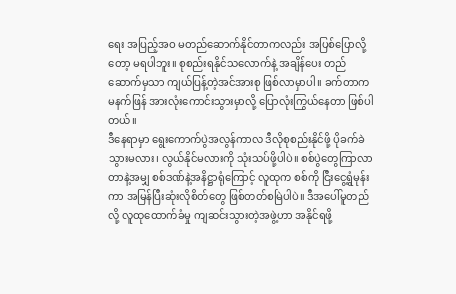ရေး အပြည့်အဝ မတည်ဆောက်နိုင်တာကလည်း အပြစ်ပြောလို့တော့ မရပါဘူး။ စုစည်းရနိုင်သလောက်နဲ့ အချိန်ပေး တည်ဆောက်မှသာ ကျယ်ပြန့်တဲ့အင်အားစု ဖြစ်လာမှာပါ။ ခက်တာက မနက်ဖြန် အားလုံးကောင်းသွားမှာလို့ ပြောလုံးကြွယ်နေတာ ဖြစ်ပါတယ်။
ဒီနေရာမှာ ရွေးကောက်ပွဲအလွန်ကာလ ဒီလိုစုစည်းနိုင်ဖို့ ပိုခက်ခဲသွားမလား၊ လွယ်နိုင်မလားကို သုံးသပ်ဖို့ပါပဲ။ စစ်ပွဲတွေကြာလာတာနဲ့အမျှ စစ်ဒဏ်နဲ့အနိဋ္ဌာရုံကြောင့် လူထုက စစ်ကို ငြီးငွေ့ရွံမုန်းကာ အမြန်ပြီးဆုံးလိုစိတ်တွေ ဖြစ်တတ်စမြဲပါပဲ။ ဒီအပေါ်မူတည်လို့ လူထုထောက်ခံမှု ကျဆင်းသွားတဲ့အဖွဲ့ဟာ အနိုင်ရဖို့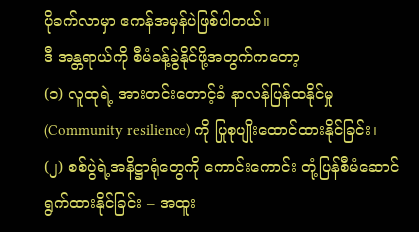ပိုခက်လာမှာ ဧကန်အမှန်ပဲဖြစ်ပါတယ်။
ဒီ အန္တရာယ်ကို စီမံခန့်ခွဲနိုင်ဖို့အတွက်ကတော့
(၁) လူထုရဲ့ အားတင်းတောင့်ခံ နာလန်ပြန်ထနိုင်မှု (Community resilience) ကို ပြုစုပျိုးထောင်ထားနိုင်ခြင်း၊
(၂) စစ်ပွဲရဲ့အနိဋ္ဌာရုံတွေကို ကောင်းကောင်း တုံ့ပြန်စီမံဆောင်ရွက်ထားနိုင်ခြင်း – အထူး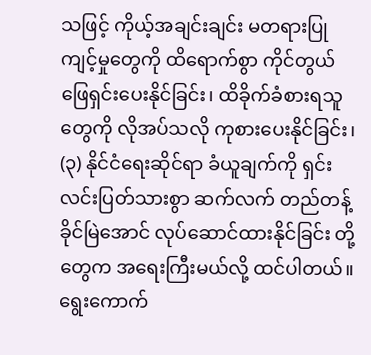သဖြင့် ကိုယ့်အချင်းချင်း မတရားပြုကျင့်မှုတွေကို ထိရောက်စွာ ကိုင်တွယ်ဖြေရှင်းပေးနိုင်ခြင်း၊ ထိခိုက်ခံစားရသူတွေကို လိုအပ်သလို ကုစားပေးနိုင်ခြင်း၊
(၃) နိုင်ငံရေးဆိုင်ရာ ခံယူချက်ကို ရှင်းလင်းပြတ်သားစွာ ဆက်လက် တည်တန့်ခိုင်မြဲအောင် လုပ်ဆောင်ထားနိုင်ခြင်း တို့တွေက အရေးကြီးမယ်လို့ ထင်ပါတယ်။ ရွေးကောက်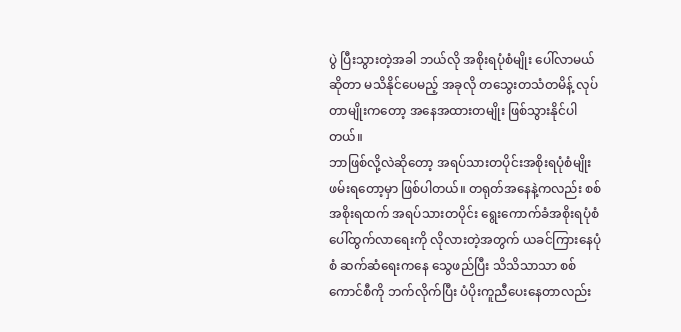ပွဲ ပြီးသွားတဲ့အခါ ဘယ်လို အစိုးရပုံစံမျိုး ပေါ်လာမယ်ဆိုတာ မသိနိုင်ပေမည့် အခုလို တသွေးတသံတမိန့် လုပ်တာမျိုးကတော့ အနေအထားတမျိုး ဖြစ်သွားနိုင်ပါတယ်။
ဘာဖြစ်လို့လဲဆိုတော့ အရပ်သားတပိုင်းအစိုးရပုံစံမျိုး ဖမ်းရတော့မှာ ဖြစ်ပါတယ်။ တရုတ်အနေနဲ့ကလည်း စစ်အစိုးရထက် အရပ်သားတပိုင်း ရွေးကောက်ခံအစိုးရပုံစံ ပေါ်ထွက်လာရေးကို လိုလားတဲ့အတွက် ယခင်ကြားနေပုံစံ ဆက်ဆံရေးကနေ သွေဖည်ပြီး သိသိသာသာ စစ်ကောင်စီကို ဘက်လိုက်ပြီး ပံပိုးကူညီပေးနေတာလည်း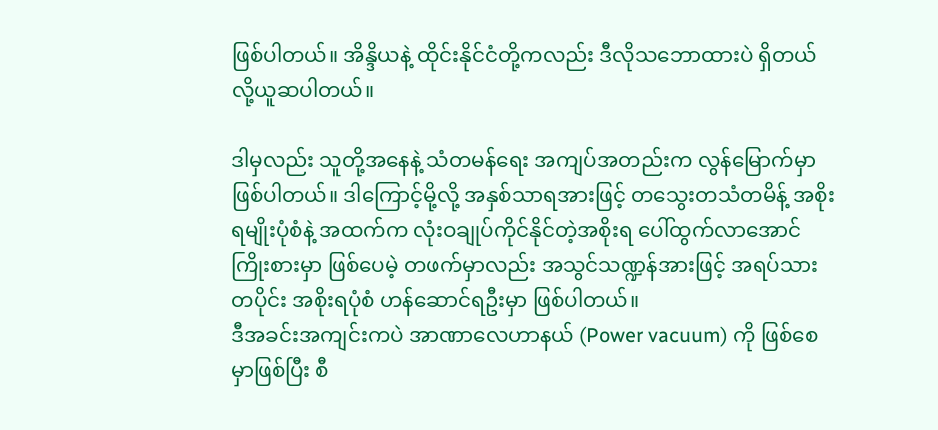ဖြစ်ပါတယ်။ အိန္ဒိယနဲ့ ထိုင်းနိုင်ငံတို့ကလည်း ဒီလိုသဘောထားပဲ ရှိတယ်လို့ယူဆပါတယ်။

ဒါမှလည်း သူတို့အနေနဲ့ သံတမန်ရေး အကျပ်အတည်းက လွန်မြောက်မှာ ဖြစ်ပါတယ်။ ဒါကြောင့်မို့လို့ အနှစ်သာရအားဖြင့် တသွေးတသံတမိန့် အစိုးရမျိုးပုံစံနဲ့ အထက်က လုံးဝချုပ်ကိုင်နိုင်တဲ့အစိုးရ ပေါ်ထွက်လာအောင် ကြိုးစားမှာ ဖြစ်ပေမဲ့ တဖက်မှာလည်း အသွင်သဏ္ဍန်အားဖြင့် အရပ်သားတပိုင်း အစိုးရပုံစံ ဟန်ဆောင်ရဦးမှာ ဖြစ်ပါတယ်။
ဒီအခင်းအကျင်းကပဲ အာဏာလေဟာနယ် (Power vacuum) ကို ဖြစ်စေမှာဖြစ်ပြီး စီ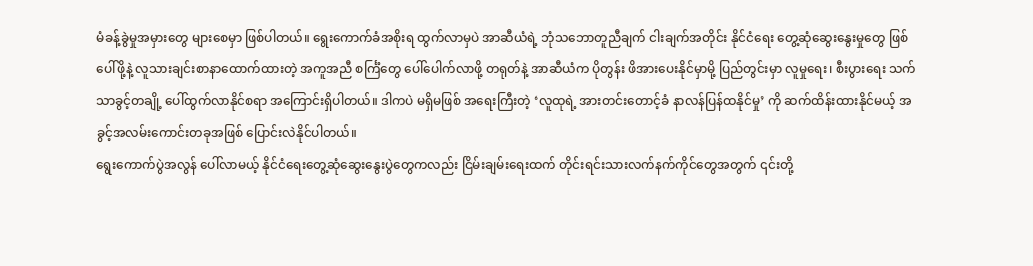မံခန့်ခွဲမှုအမှားတွေ များစေမှာ ဖြစ်ပါတယ်။ ရွေးကောက်ခံအစိုးရ ထွက်လာမှပဲ အာဆီယံရဲ့ ဘုံသဘောတူညီချက် ငါးချက်အတိုင်း နိုင်ငံရေး တွေ့ဆုံဆွေးနွေးမှုတွေ ဖြစ်ပေါ်ဖို့နဲ့ လူသားချင်းစာနာထောက်ထားတဲ့ အကူအညီ စင်္ကြံတွေ ပေါ်ပေါက်လာဖို့ တရုတ်နဲ့ အာဆီယံက ပိုတွန်း ဖိအားပေးနိုင်မှာမို့ ပြည်တွင်းမှာ လူမှုရေး၊ စီးပွားရေး သက်သာခွင့်တချို့ ပေါ်ထွက်လာနိုင်စရာ အကြောင်းရှိပါတယ်။ ဒါကပဲ မရှိမဖြစ် အရေးကြီးတဲ့ ‘လူထုရဲ့ အားတင်းတောင့်ခံ နာလန်ပြန်ထနိုင်မှု’ ကို ဆက်ထိန်းထားနိုင်မယ့် အခွင့်အလမ်းကောင်းတခုအဖြစ် ပြောင်းလဲနိုင်ပါတယ်။
ရွေးကောက်ပွဲအလွန် ပေါ်လာမယ့် နိုင်ငံရေးတွေ့ဆုံဆွေးနွေးပွဲတွေကလည်း ငြိမ်းချမ်းရေးထက် တိုင်းရင်းသားလက်နက်ကိုင်တွေအတွက် ၎င်းတို့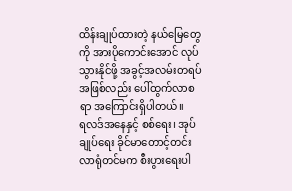ထိန်းချုပ်ထားတဲ့ နယ်မြေတွေကို အားပိုကောင်းအောင် လုပ်သွားနိုင်ဖို့ အခွင့်အလမ်းတရပ်အဖြစ်လည်း ပေါ်ထွက်လာစရာ အကြောင်းရှိပါတယ်။
ရလဒ်အနေနှင့် စစ်ရေး၊ အုပ်ချုပ်ရေး ခိုင်မာတောင့်တင်းလာရုံတင်မက စီးပွားရေးပါ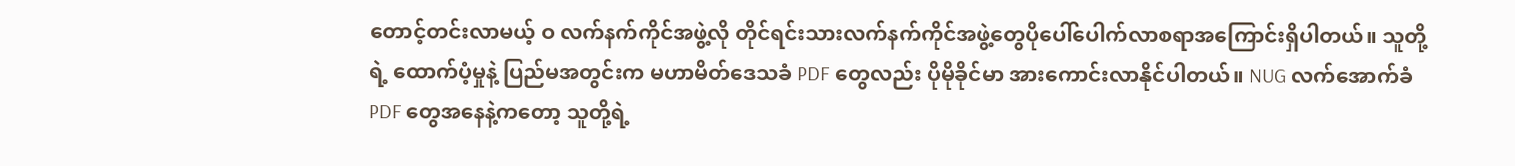တောင့်တင်းလာမယ့် ဝ လက်နက်ကိုင်အဖွဲ့လို တိုင်ရင်းသားလက်နက်ကိုင်အဖွဲ့တွေပိုပေါ်ပေါက်လာစရာအကြောင်းရှိပါတယ်။ သူတို့ရဲ့ ထောက်ပံ့မှုနဲ့ ပြည်မအတွင်းက မဟာမိတ်ဒေသခံ PDF တွေလည်း ပိုမိုခိုင်မာ အားကောင်းလာနိုင်ပါတယ်။ NUG လက်အောက်ခံ PDF တွေအနေနဲ့ကတော့ သူတို့ရဲ့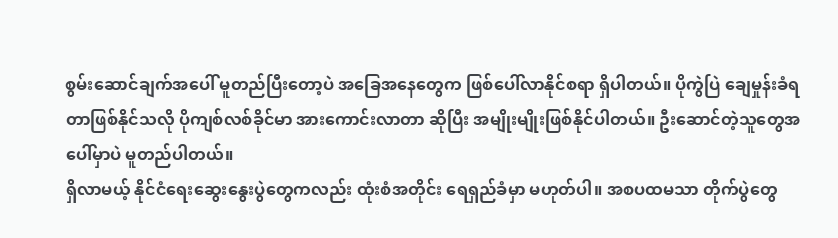စွမ်းဆောင်ချက်အပေါ် မူတည်ပြီးတော့ပဲ အခြေအနေတွေက ဖြစ်ပေါ်လာနိုင်စရာ ရှိပါတယ်။ ပိုကွဲပြဲ ချေမှုန်းခံရတာဖြစ်နိုင်သလို ပိုကျစ်လစ်ခိုင်မာ အားကောင်းလာတာ ဆိုပြီး အမျိုးမျိုးဖြစ်နိုင်ပါတယ်။ ဦးဆောင်တဲ့သူတွေအပေါ်မှာပဲ မူတည်ပါတယ်။
ရှိလာမယ့် နိုင်ငံရေးဆွေးနွေးပွဲတွေကလည်း ထုံးစံအတိုင်း ရေရှည်ခံမှာ မဟုတ်ပါ။ အစပထမသာ တိုက်ပွဲတွေ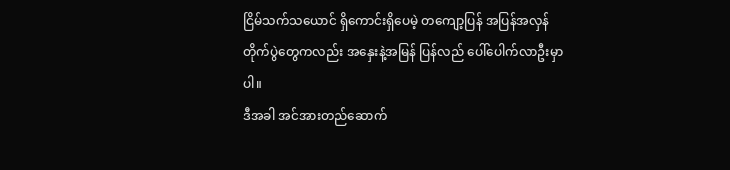ငြိမ်သက်သယောင် ရှိကောင်းရှိပေမဲ့ တကျော့ပြန် အပြန်အလှန် တိုက်ပွဲတွေကလည်း အနှေးနဲ့အမြန် ပြန်လည် ပေါ်ပေါက်လာဦးမှာပါ။
ဒီအခါ အင်အားတည်ဆောက်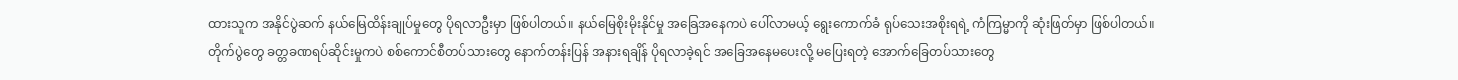ထားသူက အနိုင်ပွဲဆက် နယ်မြေထိန်းချုပ်မှုတွေ ပိုရလာဦးမှာ ဖြစ်ပါတယ်။ နယ်မြေစိုးမိုးနိုင်မှု အခြေအနေကပဲ ပေါ်လာမယ့် ရွေးကောက်ခံ ရုပ်သေးအစိုးရရဲ့ ကံကြမ္မာကို ဆုံးဖြတ်မှာ ဖြစ်ပါတယ်။
တိုက်ပွဲတွေ ခတ္တခဏရပ်ဆိုင်းမှုကပဲ စစ်ကောင်စီတပ်သားတွေ နောက်တန်းပြန် အနားရချိန် ပိုရလာခဲ့ရင် အခြေအနေမပေးလို့ မပြေးရတဲ့ အောက်ခြေတပ်သားတွေ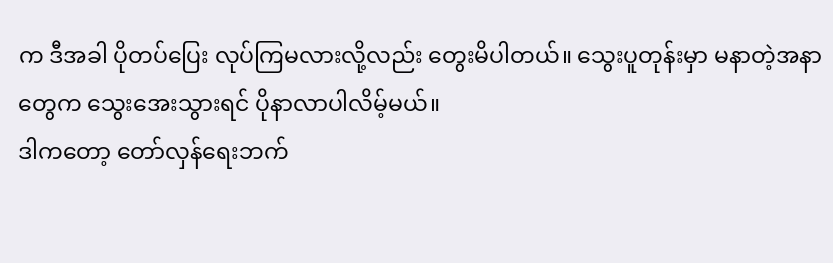က ဒီအခါ ပိုတပ်ပြေး လုပ်ကြမလားလို့လည်း တွေးမိပါတယ်။ သွေးပူတုန်းမှာ မနာတဲ့အနာတွေက သွေးအေးသွားရင် ပိုနာလာပါလိမ့်မယ်။
ဒါကတော့ တော်လှန်ရေးဘက်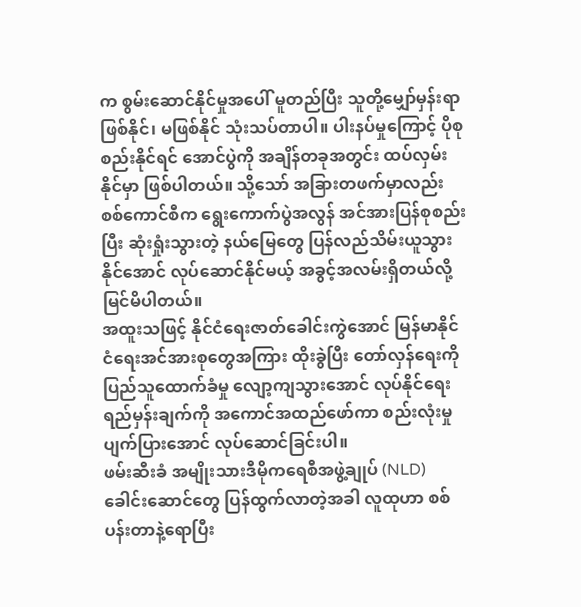က စွမ်းဆောင်နိုင်မှုအပေါ် မူတည်ပြီး သူတို့မျှော်မှန်းရာ ဖြစ်နိုင်၊ မဖြစ်နိုင် သုံးသပ်တာပါ။ ပါးနပ်မှုကြောင့် ပိုစုစည်းနိုင်ရင် အောင်ပွဲကို အချိန်တခုအတွင်း ထပ်လှမ်းနိုင်မှာ ဖြစ်ပါတယ်။ သို့သော် အခြားတဖက်မှာလည်း စစ်ကောင်စီက ရွေးကောက်ပွဲအလွန် အင်အားပြန်စုစည်းပြီး ဆုံးရှုံးသွားတဲ့ နယ်မြေတွေ ပြန်လည်သိမ်းယူသွားနိုင်အောင် လုပ်ဆောင်နိုင်မယ့် အခွင့်အလမ်းရှိတယ်လို့ မြင်မိပါတယ်။
အထူးသဖြင့် နိုင်ငံရေးဇာတ်ခေါင်းကွဲအောင် မြန်မာနိုင်ငံရေးအင်အားစုတွေအကြား ထိုးခွဲပြီး တော်လှန်ရေးကို ပြည်သူထောက်ခံမှု လျော့ကျသွားအောင် လုပ်နိုင်ရေး ရည်မှန်းချက်ကို အကောင်အထည်ဖော်ကာ စည်းလုံးမှု ပျက်ပြားအောင် လုပ်ဆောင်ခြင်းပါ။
ဖမ်းဆီးခံ အမျိုးသားဒီမိုကရေစီအဖွဲ့ချုပ် (NLD) ခေါင်းဆောင်တွေ ပြန်ထွက်လာတဲ့အခါ လူထုဟာ စစ်ပန်းတာနဲ့ရောပြီး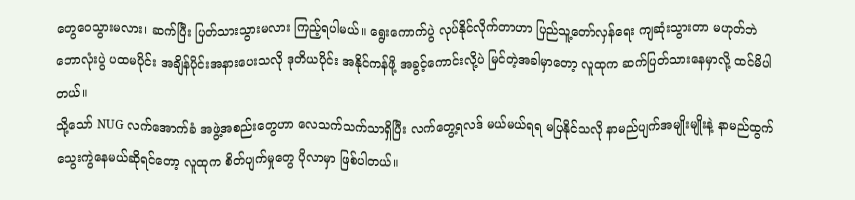တွေဝေသွားမလား၊ ဆက်ပြီး ပြတ်သားသွားမလား ကြည့်ရပါမယ်။ ရွေးကောက်ပွဲ လုပ်နိုင်လိုက်တာဟာ ပြည်သူ့တော်လှန်ရေး ကျဆုံးသွားတာ မဟုတ်ဘဲ ဘောလုံးပွဲ ပထမပိုင်း အချိန်ပိုင်းအနားပေးသလို ဒုတိယပိုင်း အနိုင်ကန်ဖို့ အခွင့်ကောင်းလို့ပဲ မြင်တဲ့အခါမှာတော့ လူထုက ဆက်ပြတ်သားနေမှာလို့ ထင်မိပါတယ်။
သို့သော် NUG လက်အောက်ခံ အဖွဲ့အစည်းတွေဟာ လေသက်သက်သာရှိပြီး လက်တွေ့ရလဒ် မယ်မယ်ရရ မပြနိုင်သလို နာမည်ပျက်အမျိုးမျိုးနဲ့ နာမည်ထွက် သွေးကွဲနေမယ်ဆိုရင်တော့ လူထုက စိတ်ပျက်မှုတွေ ပိုလာမှာ ဖြစ်ပါတယ်။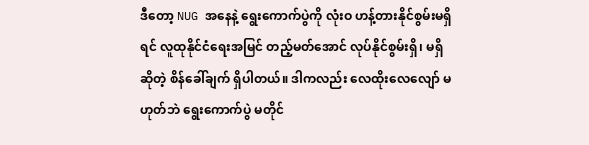ဒီတော့ NUG အနေနဲ့ ရွေးကောက်ပွဲကို လုံးဝ ဟန့်တားနိုင်စွမ်းမရှိရင် လူထုနိုင်ငံရေးအမြင် တည့်မတ်အောင် လုပ်နိုင်စွမ်းရှိ၊ မရှိဆိုတဲ့ စိန်ခေါ်ချက် ရှိပါတယ်။ ဒါကလည်း လေထိုးလေလျော် မဟုတ်ဘဲ ရွေးကောက်ပွဲ မတိုင်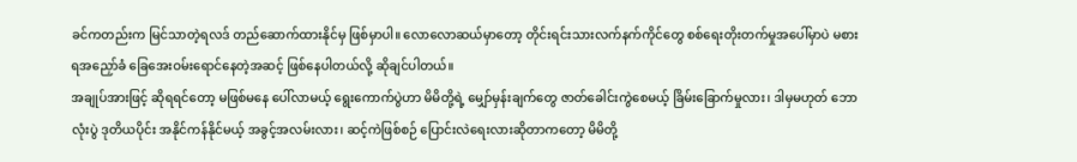ခင်ကတည်းက မြင်သာတဲ့ရလဒ် တည်ဆောက်ထားနိုင်မှ ဖြစ်မှာပါ။ လောလောဆယ်မှာတော့ တိုင်းရင်းသားလက်နက်ကိုင်တွေ စစ်ရေးတိုးတက်မှုအပေါ်မှာပဲ မစားရအညှော်ခံ ခြေအေးဝမ်းရောင်နေတဲ့အဆင့် ဖြစ်နေပါတယ်လို့ ဆိုချင်ပါတယ်။
အချုပ်အားဖြင့် ဆိုရရင်တော့ မဖြစ်မနေ ပေါ်လာမယ့် ရွေးကောက်ပွဲဟာ မိမိတို့ရဲ့ မျှော်မှန်းချက်တွေ ဇာတ်ခေါင်းကွဲစေမယ့် ခြိမ်းခြောက်မှုလား၊ ဒါမှမဟုတ် ဘောလုံးပွဲ ဒုတိယပိုင်း အနိုင်ကန်နိုင်မယ့် အခွင့်အလမ်းလား၊ ဆင့်ကဲဖြစ်စဉ် ပြောင်းလဲရေးလားဆိုတာကတော့ မိမိတို့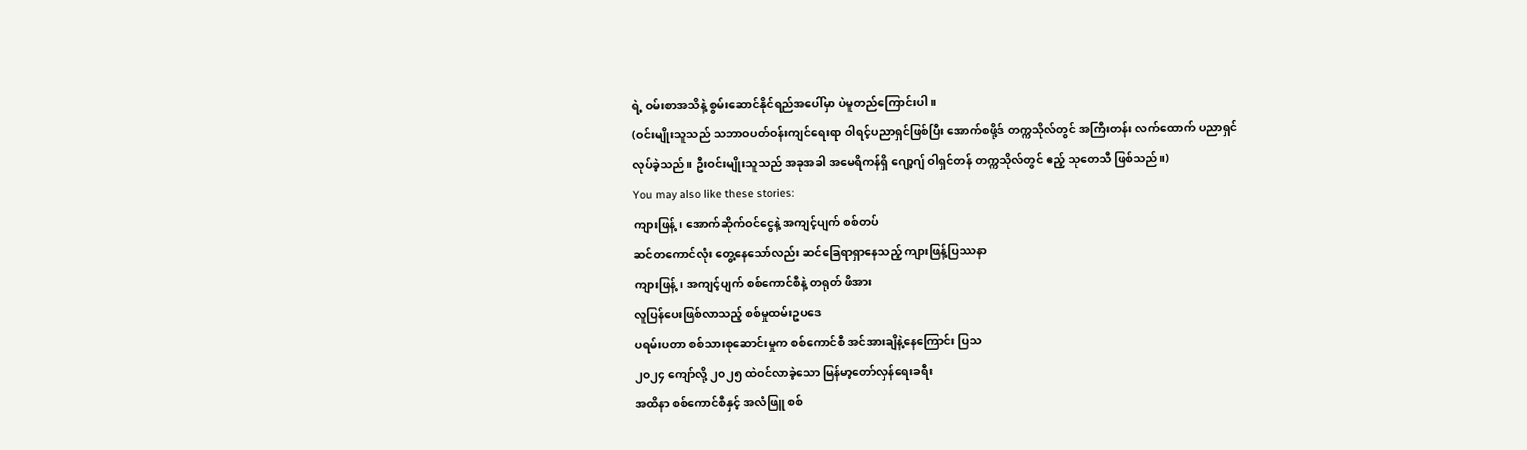ရဲ့ ဝမ်းစာအသိနဲ့ စွမ်းဆောင်နိုင်ရည်အပေါ်မှာ ပဲမူတည်ကြောင်းပါ။
(ဝင်းမျိုးသူသည် သဘာဝပတ်ဝန်းကျင်ရေးရာ ဝါရင့်ပညာရှင်ဖြစ်ပြီး အောက်စဖို့ဒ် တက္ကသိုလ်တွင် အကြီးတန်း လက်ထောက် ပညာရှင်လုပ်ခဲ့သည်။ ဦးဝင်းမျိုးသူသည် အခုအခါ အမေရိကန်ရှိ ဂျော့ဂျ် ဝါရှင်တန် တက္ကသိုလ်တွင် ဧည့် သုတေသီ ဖြစ်သည်။)
You may also like these stories:
ကျားဖြန့်၊ အောက်ဆိုက်ဝင်ငွေနဲ့ အကျင့်ပျက် စစ်တပ်
ဆင်တကောင်လုံး တွေ့နေသော်လည်း ဆင်ခြေရာရှာနေသည့် ကျားဖြန့်ပြဿနာ
ကျားဖြန့်၊ အကျင့်ပျက် စစ်ကောင်စီနဲ့ တရုတ် ဖိအား
လူပြန်ပေးဖြစ်လာသည့် စစ်မှုထမ်းဥပဒေ
ပရမ်းပတာ စစ်သားစုဆောင်းမှုက စစ်ကောင်စီ အင်အားချိနဲ့နေကြောင်း ပြသ
၂၀၂၄ ကျော်လို့ ၂၀၂၅ ထဲဝင်လာခဲ့သော မြန်မာ့တော်လှန်ရေးခရီး
အထိနာ စစ်ကောင်စီနှင့် အလံဖြူ စစ်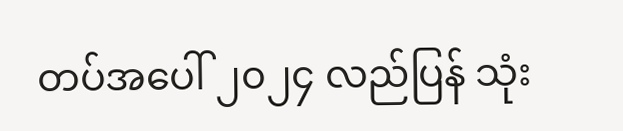တပ်အပေါ် ၂၀၂၄ လည်ပြန် သုံး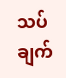သပ်ချက်